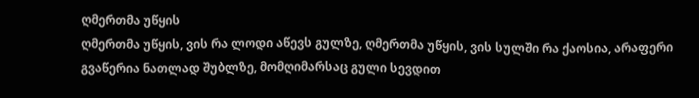ღმერთმა უწყის
ღმერთმა უწყის, ვის რა ლოდი აწევს გულზე, ღმერთმა უწყის, ვის სულში რა ქაოსია, არაფერი გვაწერია ნათლად შუბლზე, მომღიმარსაც გული სევდით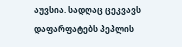აუვსია. სადღაც ცეკვავს დაფარფატებს პეპლის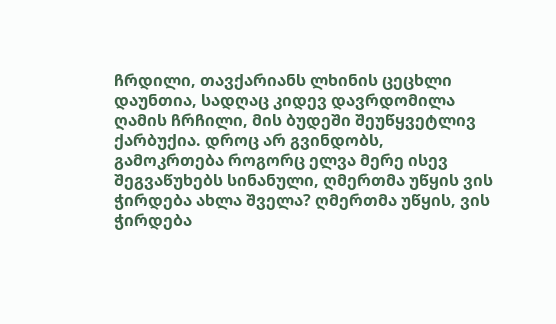ჩრდილი, თავქარიანს ლხინის ცეცხლი დაუნთია, სადღაც კიდევ დავრდომილა ღამის ჩრჩილი, მის ბუდეში შეუწყვეტლივ ქარბუქია. დროც არ გვინდობს, გამოკრთება როგორც ელვა მერე ისევ შეგვაწუხებს სინანული, ღმერთმა უწყის ვის ჭირდება ახლა შველა? ღმერთმა უწყის, ვის ჭირდება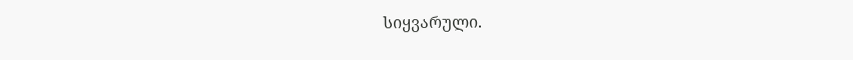სიყვარული.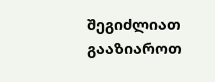შეგიძლიათ გააზიაროთ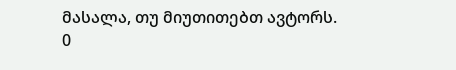მასალა, თუ მიუთითებთ ავტორს.
0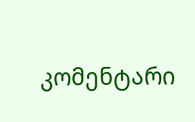კომენტარი